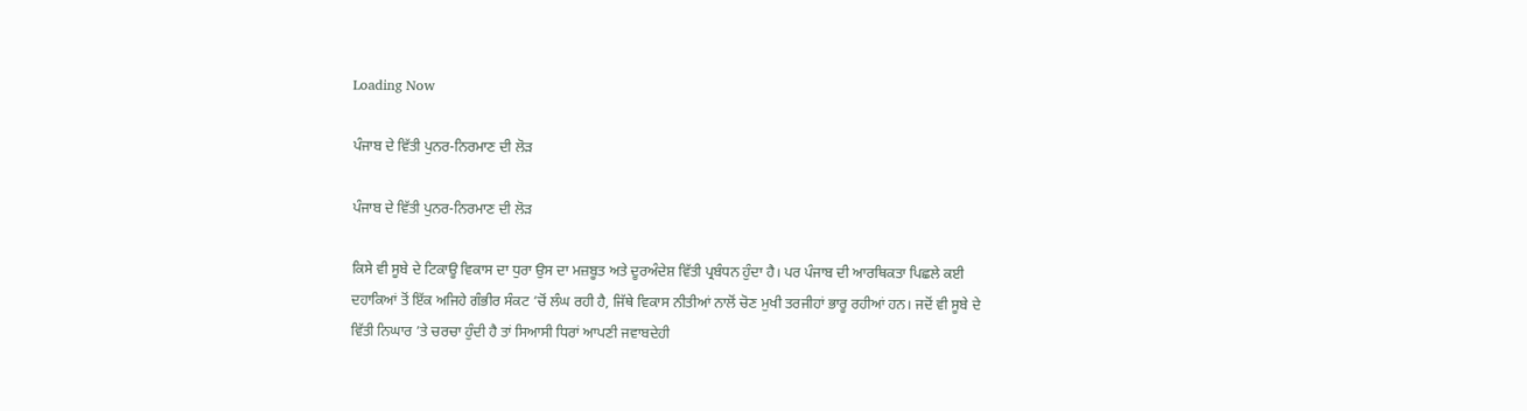Loading Now

ਪੰਜਾਬ ਦੇ ਵਿੱਤੀ ਪੁਨਰ-ਨਿਰਮਾਣ ਦੀ ਲੋੜ

ਪੰਜਾਬ ਦੇ ਵਿੱਤੀ ਪੁਨਰ-ਨਿਰਮਾਣ ਦੀ ਲੋੜ

ਕਿਸੇ ਵੀ ਸੂਬੇ ਦੇ ਟਿਕਾਊ ਵਿਕਾਸ ਦਾ ਧੁਰਾ ਉਸ ਦਾ ਮਜ਼ਬੂਤ ਅਤੇ ਦੂਰਅੰਦੇਸ਼ ਵਿੱਤੀ ਪ੍ਰਬੰਧਨ ਹੁੰਦਾ ਹੈ। ਪਰ ਪੰਜਾਬ ਦੀ ਆਰਥਿਕਤਾ ਪਿਛਲੇ ਕਈ ਦਹਾਕਿਆਂ ਤੋਂ ਇੱਕ ਅਜਿਹੇ ਗੰਭੀਰ ਸੰਕਟ ’ਚੋਂ ਲੰਘ ਰਹੀ ਹੈ, ਜਿੱਥੇ ਵਿਕਾਸ ਨੀਤੀਆਂ ਨਾਲੋਂ ਚੋਣ ਮੁਖੀ ਤਰਜੀਹਾਂ ਭਾਰੂ ਰਹੀਆਂ ਹਨ। ਜਦੋਂ ਵੀ ਸੂਬੇ ਦੇ ਵਿੱਤੀ ਨਿਘਾਰ ’ਤੇ ਚਰਚਾ ਹੁੰਦੀ ਹੈ ਤਾਂ ਸਿਆਸੀ ਧਿਰਾਂ ਆਪਣੀ ਜਵਾਬਦੇਹੀ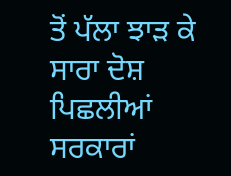ਤੋਂ ਪੱਲਾ ਝਾੜ ਕੇ ਸਾਰਾ ਦੋਸ਼ ਪਿਛਲੀਆਂ ਸਰਕਾਰਾਂ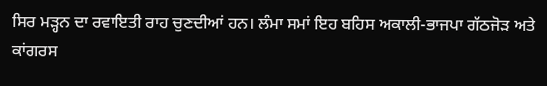ਸਿਰ ਮੜ੍ਹਨ ਦਾ ਰਵਾਇਤੀ ਰਾਹ ਚੁਣਦੀਆਂ ਹਨ। ਲੰਮਾ ਸਮਾਂ ਇਹ ਬਹਿਸ ਅਕਾਲੀ-ਭਾਜਪਾ ਗੱਠਜੋੜ ਅਤੇ ਕਾਂਗਰਸ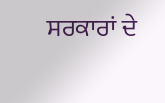ਸਰਕਾਰਾਂ ਦੇ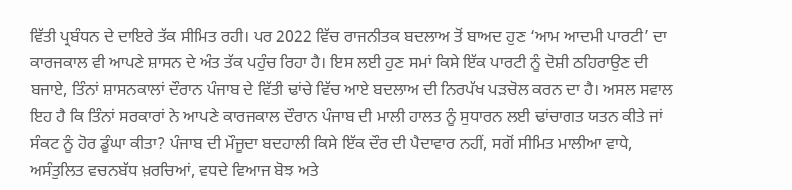ਵਿੱਤੀ ਪ੍ਰਬੰਧਨ ਦੇ ਦਾਇਰੇ ਤੱਕ ਸੀਮਿਤ ਰਹੀ। ਪਰ 2022 ਵਿੱਚ ਰਾਜਨੀਤਕ ਬਦਲਾਅ ਤੋਂ ਬਾਅਦ ਹੁਣ ‘ਆਮ ਆਦਮੀ ਪਾਰਟੀ’ ਦਾ ਕਾਰਜਕਾਲ ਵੀ ਆਪਣੇ ਸ਼ਾਸਨ ਦੇ ਅੰਤ ਤੱਕ ਪਹੁੰਚ ਰਿਹਾ ਹੈ। ਇਸ ਲਈ ਹੁਣ ਸਮਾਂ ਕਿਸੇ ਇੱਕ ਪਾਰਟੀ ਨੂੰ ਦੋਸ਼ੀ ਠਹਿਰਾਉਣ ਦੀ ਬਜਾਏ, ਤਿੰਨਾਂ ਸ਼ਾਸਨਕਾਲਾਂ ਦੌਰਾਨ ਪੰਜਾਬ ਦੇ ਵਿੱਤੀ ਢਾਂਚੇ ਵਿੱਚ ਆਏ ਬਦਲਾਅ ਦੀ ਨਿਰਪੱਖ ਪੜਚੋਲ ਕਰਨ ਦਾ ਹੈ। ਅਸਲ ਸਵਾਲ ਇਹ ਹੈ ਕਿ ਤਿੰਨਾਂ ਸਰਕਾਰਾਂ ਨੇ ਆਪਣੇ ਕਾਰਜਕਾਲ ਦੌਰਾਨ ਪੰਜਾਬ ਦੀ ਮਾਲੀ ਹਾਲਤ ਨੂੰ ਸੁਧਾਰਨ ਲਈ ਢਾਂਚਾਗਤ ਯਤਨ ਕੀਤੇ ਜਾਂ ਸੰਕਟ ਨੂੰ ਹੋਰ ਡੂੰਘਾ ਕੀਤਾ? ਪੰਜਾਬ ਦੀ ਮੌਜੂਦਾ ਬਦਹਾਲੀ ਕਿਸੇ ਇੱਕ ਦੌਰ ਦੀ ਪੈਦਾਵਾਰ ਨਹੀਂ, ਸਗੋਂ ਸੀਮਿਤ ਮਾਲੀਆ ਵਾਧੇ, ਅਸੰਤੁਲਿਤ ਵਚਨਬੱਧ ਖ਼ਰਚਿਆਂ, ਵਧਦੇ ਵਿਆਜ ਬੋਝ ਅਤੇ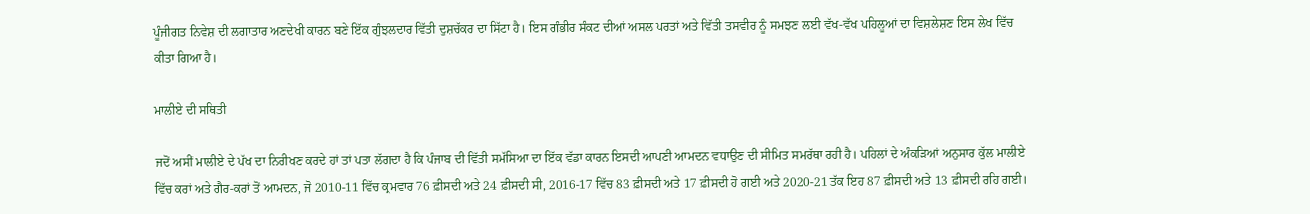ਪੂੰਜੀਗਤ ਨਿਵੇਸ਼ ਦੀ ਲਗਾਤਾਰ ਅਣਦੇਖੀ ਕਾਰਨ ਬਣੇ ਇੱਕ ਗੁੰਝਲਦਾਰ ਵਿੱਤੀ ਦੁਸ਼ਚੱਕਰ ਦਾ ਸਿੱਟਾ ਹੈ। ਇਸ ਗੰਭੀਰ ਸੰਕਟ ਦੀਆਂ ਅਸਲ ਪਰਤਾਂ ਅਤੇ ਵਿੱਤੀ ਤਸਵੀਰ ਨੂੰ ਸਮਝਣ ਲਈ ਵੱਖ-ਵੱਖ ਪਹਿਲੂਆਂ ਦਾ ਵਿਸ਼ਲੇਸ਼ਣ ਇਸ ਲੇਖ ਵਿੱਚ ਕੀਤਾ ਗਿਆ ਹੈ।

ਮਾਲੀਏ ਦੀ ਸਥਿਤੀ

ਜਦੋਂ ਅਸੀਂ ਮਾਲੀਏ ਦੇ ਪੱਖ ਦਾ ਨਿਰੀਖਣ ਕਰਦੇ ਹਾਂ ਤਾਂ ਪਤਾ ਲੱਗਦਾ ਹੈ ਕਿ ਪੰਜਾਬ ਦੀ ਵਿੱਤੀ ਸਮੱਸਿਆ ਦਾ ਇੱਕ ਵੱਡਾ ਕਾਰਨ ਇਸਦੀ ਆਪਣੀ ਆਮਦਨ ਵਧਾਉਣ ਦੀ ਸੀਮਿਤ ਸਮਰੱਥਾ ਰਹੀ ਹੈ। ਪਹਿਲਾਂ ਦੇ ਅੰਕੜਿਆਂ ਅਨੁਸਾਰ ਕੁੱਲ ਮਾਲੀਏ ਵਿੱਚ ਕਰਾਂ ਅਤੇ ਗੈਰ-ਕਰਾਂ ਤੋਂ ਆਮਦਨ, ਜੋ 2010-11 ਵਿੱਚ ਕ੍ਰਮਵਾਰ 76 ਫ਼ੀਸਦੀ ਅਤੇ 24 ਫ਼ੀਸਦੀ ਸੀ, 2016-17 ਵਿੱਚ 83 ਫ਼ੀਸਦੀ ਅਤੇ 17 ਫ਼ੀਸਦੀ ਹੋ ਗਈ ਅਤੇ 2020-21 ਤੱਕ ਇਹ 87 ਫ਼ੀਸਦੀ ਅਤੇ 13 ਫ਼ੀਸਦੀ ਰਹਿ ਗਈ।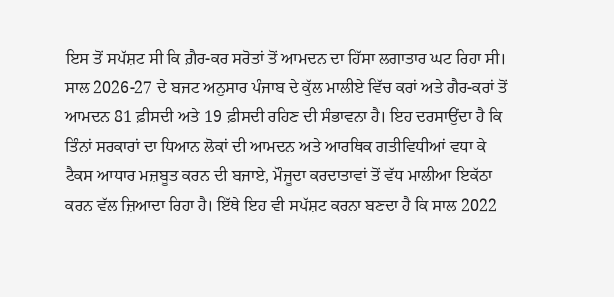ਇਸ ਤੋਂ ਸਪੱਸ਼ਟ ਸੀ ਕਿ ਗ਼ੈਰ-ਕਰ ਸਰੋਤਾਂ ਤੋਂ ਆਮਦਨ ਦਾ ਹਿੱਸਾ ਲਗਾਤਾਰ ਘਟ ਰਿਹਾ ਸੀ। ਸਾਲ 2026-27 ਦੇ ਬਜਟ ਅਨੁਸਾਰ ਪੰਜਾਬ ਦੇ ਕੁੱਲ ਮਾਲੀਏ ਵਿੱਚ ਕਰਾਂ ਅਤੇ ਗੈਰ-ਕਰਾਂ ਤੋਂ ਆਮਦਨ 81 ਫ਼ੀਸਦੀ ਅਤੇ 19 ਫ਼ੀਸਦੀ ਰਹਿਣ ਦੀ ਸੰਭਾਵਨਾ ਹੈ। ਇਹ ਦਰਸਾਉਂਦਾ ਹੈ ਕਿ ਤਿੰਨਾਂ ਸਰਕਾਰਾਂ ਦਾ ਧਿਆਨ ਲੋਕਾਂ ਦੀ ਆਮਦਨ ਅਤੇ ਆਰਥਿਕ ਗਤੀਵਿਧੀਆਂ ਵਧਾ ਕੇ ਟੈਕਸ ਆਧਾਰ ਮਜ਼ਬੂਤ ਕਰਨ ਦੀ ਬਜਾਏ, ਮੌਜੂਦਾ ਕਰਦਾਤਾਵਾਂ ਤੋਂ ਵੱਧ ਮਾਲੀਆ ਇਕੱਠਾ ਕਰਨ ਵੱਲ ਜ਼ਿਆਦਾ ਰਿਹਾ ਹੈ। ਇੱਥੇ ਇਹ ਵੀ ਸਪੱਸ਼ਟ ਕਰਨਾ ਬਣਦਾ ਹੈ ਕਿ ਸਾਲ 2022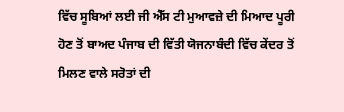ਵਿੱਚ ਸੂਬਿਆਂ ਲਈ ਜੀ ਐੱਸ ਟੀ ਮੁਆਵਜ਼ੇ ਦੀ ਮਿਆਦ ਪੂਰੀ ਹੋਣ ਤੋਂ ਬਾਅਦ ਪੰਜਾਬ ਦੀ ਵਿੱਤੀ ਯੋਜਨਾਬੰਦੀ ਵਿੱਚ ਕੇਂਦਰ ਤੋਂ ਮਿਲਣ ਵਾਲੇ ਸਰੋਤਾਂ ਦੀ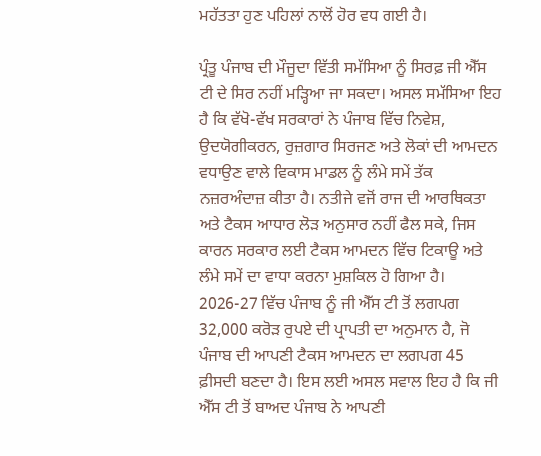ਮਹੱਤਤਾ ਹੁਣ ਪਹਿਲਾਂ ਨਾਲੋਂ ਹੋਰ ਵਧ ਗਈ ਹੈ।

ਪ੍ਰੰਤੂ ਪੰਜਾਬ ਦੀ ਮੌਜੂਦਾ ਵਿੱਤੀ ਸਮੱਸਿਆ ਨੂੰ ਸਿਰਫ਼ ਜੀ ਐੱਸ ਟੀ ਦੇ ਸਿਰ ਨਹੀਂ ਮੜ੍ਹਿਆ ਜਾ ਸਕਦਾ। ਅਸਲ ਸਮੱਸਿਆ ਇਹ ਹੈ ਕਿ ਵੱਖੋ-ਵੱਖ ਸਰਕਾਰਾਂ ਨੇ ਪੰਜਾਬ ਵਿੱਚ ਨਿਵੇਸ਼, ਉਦਯੋਗੀਕਰਨ, ਰੁਜ਼ਗਾਰ ਸਿਰਜਣ ਅਤੇ ਲੋਕਾਂ ਦੀ ਆਮਦਨ ਵਧਾਉਣ ਵਾਲੇ ਵਿਕਾਸ ਮਾਡਲ ਨੂੰ ਲੰਮੇ ਸਮੇਂ ਤੱਕ ਨਜ਼ਰਅੰਦਾਜ਼ ਕੀਤਾ ਹੈ। ਨਤੀਜੇ ਵਜੋਂ ਰਾਜ ਦੀ ਆਰਥਿਕਤਾ ਅਤੇ ਟੈਕਸ ਆਧਾਰ ਲੋੜ ਅਨੁਸਾਰ ਨਹੀਂ ਫੈਲ ਸਕੇ, ਜਿਸ ਕਾਰਨ ਸਰਕਾਰ ਲਈ ਟੈਕਸ ਆਮਦਨ ਵਿੱਚ ਟਿਕਾਊ ਅਤੇ ਲੰਮੇ ਸਮੇਂ ਦਾ ਵਾਧਾ ਕਰਨਾ ਮੁਸ਼ਕਿਲ ਹੋ ਗਿਆ ਹੈ। 2026-27 ਵਿੱਚ ਪੰਜਾਬ ਨੂੰ ਜੀ ਐੱਸ ਟੀ ਤੋਂ ਲਗਪਗ 32,000 ਕਰੋੜ ਰੁਪਏ ਦੀ ਪ੍ਰਾਪਤੀ ਦਾ ਅਨੁਮਾਨ ਹੈ, ਜੋ ਪੰਜਾਬ ਦੀ ਆਪਣੀ ਟੈਕਸ ਆਮਦਨ ਦਾ ਲਗਪਗ 45 ਫ਼ੀਸਦੀ ਬਣਦਾ ਹੈ। ਇਸ ਲਈ ਅਸਲ ਸਵਾਲ ਇਹ ਹੈ ਕਿ ਜੀ ਐੱਸ ਟੀ ਤੋਂ ਬਾਅਦ ਪੰਜਾਬ ਨੇ ਆਪਣੀ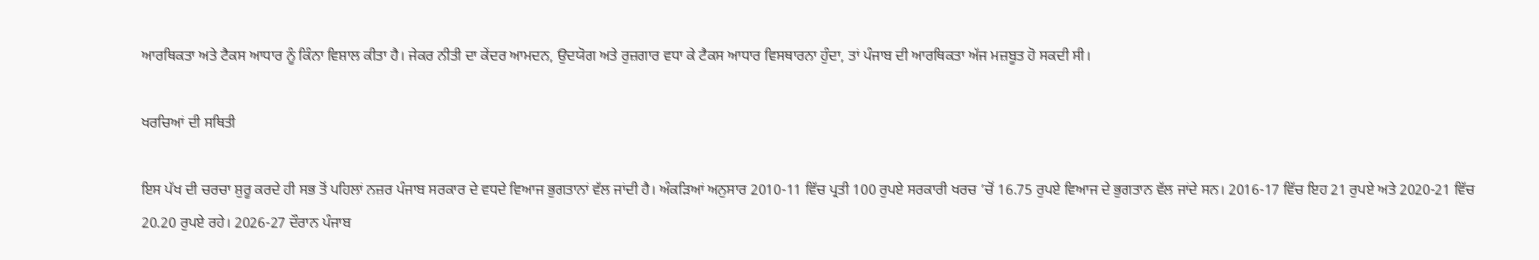ਆਰਥਿਕਤਾ ਅਤੇ ਟੈਕਸ ਆਧਾਰ ਨੂੰ ਕਿੰਨਾ ਵਿਸ਼ਾਲ ਕੀਤਾ ਹੈ। ਜੇਕਰ ਨੀਤੀ ਦਾ ਕੇਂਦਰ ਆਮਦਨ, ਉਦਯੋਗ ਅਤੇ ਰੁਜ਼ਗਾਰ ਵਧਾ ਕੇ ਟੈਕਸ ਆਧਾਰ ਵਿਸਥਾਰਨਾ ਹੁੰਦਾ, ਤਾਂ ਪੰਜਾਬ ਦੀ ਆਰਥਿਕਤਾ ਅੱਜ ਮਜ਼ਬੂਤ ਹੋ ਸਕਦੀ ਸੀ।

ਖਰਚਿਆਂ ਦੀ ਸਥਿਤੀ

ਇਸ ਪੱਖ ਦੀ ਚਰਚਾ ਸ਼ੁਰੂ ਕਰਦੇ ਹੀ ਸਭ ਤੋਂ ਪਹਿਲਾਂ ਨਜ਼ਰ ਪੰਜਾਬ ਸਰਕਾਰ ਦੇ ਵਧਦੇ ਵਿਆਜ ਭੁਗਤਾਨਾਂ ਵੱਲ ਜਾਂਦੀ ਹੈ। ਅੰਕੜਿਆਂ ਅਨੁਸਾਰ 2010-11 ਵਿੱਚ ਪ੍ਰਤੀ 100 ਰੁਪਏ ਸਰਕਾਰੀ ਖਰਚ ’ਚੋਂ 16.75 ਰੁਪਏ ਵਿਆਜ ਦੇ ਭੁਗਤਾਨ ਵੱਲ ਜਾਂਦੇ ਸਨ। 2016-17 ਵਿੱਚ ਇਹ 21 ਰੁਪਏ ਅਤੇ 2020-21 ਵਿੱਚ 20.20 ਰੁਪਏ ਰਹੇ। 2026-27 ਦੌਰਾਨ ਪੰਜਾਬ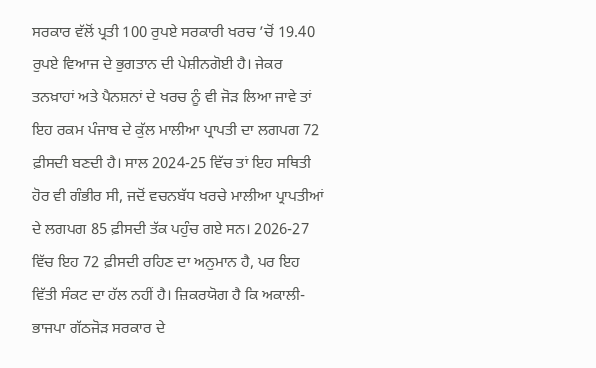ਸਰਕਾਰ ਵੱਲੋਂ ਪ੍ਰਤੀ 100 ਰੁਪਏ ਸਰਕਾਰੀ ਖਰਚ ’ਚੋਂ 19.40 ਰੁਪਏ ਵਿਆਜ ਦੇ ਭੁਗਤਾਨ ਦੀ ਪੇਸ਼ੀਨਗੋਈ ਹੈ। ਜੇਕਰ ਤਨਖ਼ਾਹਾਂ ਅਤੇ ਪੈਨਸ਼ਨਾਂ ਦੇ ਖਰਚ ਨੂੰ ਵੀ ਜੋੜ ਲਿਆ ਜਾਵੇ ਤਾਂ ਇਹ ਰਕਮ ਪੰਜਾਬ ਦੇ ਕੁੱਲ ਮਾਲੀਆ ਪ੍ਰਾਪਤੀ ਦਾ ਲਗਪਗ 72 ਫ਼ੀਸਦੀ ਬਣਦੀ ਹੈ। ਸਾਲ 2024-25 ਵਿੱਚ ਤਾਂ ਇਹ ਸਥਿਤੀ ਹੋਰ ਵੀ ਗੰਭੀਰ ਸੀ, ਜਦੋਂ ਵਚਨਬੱਧ ਖਰਚੇ ਮਾਲੀਆ ਪ੍ਰਾਪਤੀਆਂ ਦੇ ਲਗਪਗ 85 ਫ਼ੀਸਦੀ ਤੱਕ ਪਹੁੰਚ ਗਏ ਸਨ। 2026-27 ਵਿੱਚ ਇਹ 72 ਫ਼ੀਸਦੀ ਰਹਿਣ ਦਾ ਅਨੁਮਾਨ ਹੈ, ਪਰ ਇਹ ਵਿੱਤੀ ਸੰਕਟ ਦਾ ਹੱਲ ਨਹੀਂ ਹੈ। ਜ਼ਿਕਰਯੋਗ ਹੈ ਕਿ ਅਕਾਲੀ-ਭਾਜਪਾ ਗੱਠਜੋੜ ਸਰਕਾਰ ਦੇ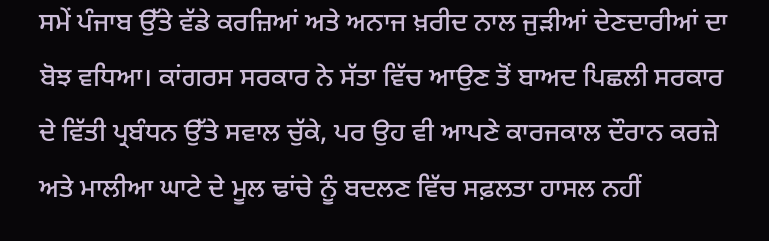ਸਮੇਂ ਪੰਜਾਬ ਉੱਤੇ ਵੱਡੇ ਕਰਜ਼ਿਆਂ ਅਤੇ ਅਨਾਜ ਖ਼ਰੀਦ ਨਾਲ ਜੁੜੀਆਂ ਦੇਣਦਾਰੀਆਂ ਦਾ ਬੋਝ ਵਧਿਆ। ਕਾਂਗਰਸ ਸਰਕਾਰ ਨੇ ਸੱਤਾ ਵਿੱਚ ਆਉਣ ਤੋਂ ਬਾਅਦ ਪਿਛਲੀ ਸਰਕਾਰ ਦੇ ਵਿੱਤੀ ਪ੍ਰਬੰਧਨ ਉੱਤੇ ਸਵਾਲ ਚੁੱਕੇ, ਪਰ ਉਹ ਵੀ ਆਪਣੇ ਕਾਰਜਕਾਲ ਦੌਰਾਨ ਕਰਜ਼ੇ ਅਤੇ ਮਾਲੀਆ ਘਾਟੇ ਦੇ ਮੂਲ ਢਾਂਚੇ ਨੂੰ ਬਦਲਣ ਵਿੱਚ ਸਫ਼ਲਤਾ ਹਾਸਲ ਨਹੀਂ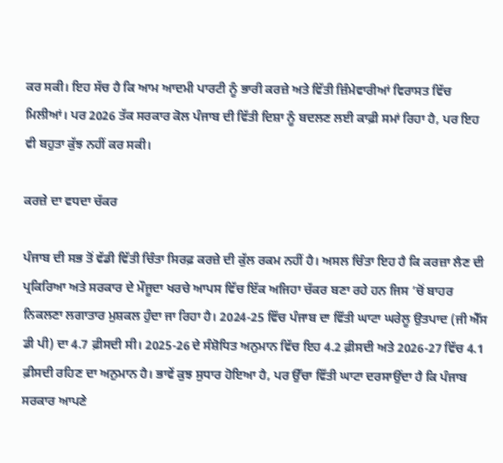ਕਰ ਸਕੀ। ਇਹ ਸੱਚ ਹੈ ਕਿ ਆਮ ਆਦਮੀ ਪਾਰਟੀ ਨੂੰ ਭਾਰੀ ਕਰਜ਼ੇ ਅਤੇ ਵਿੱਤੀ ਜ਼ਿੰਮੇਵਾਰੀਆਂ ਵਿਰਾਸਤ ਵਿੱਚ ਮਿਲੀਆਂ। ਪਰ 2026 ਤੱਕ ਸਰਕਾਰ ਕੋਲ ਪੰਜਾਬ ਦੀ ਵਿੱਤੀ ਦਿਸ਼ਾ ਨੂੰ ਬਦਲਣ ਲਈ ਕਾਫ਼ੀ ਸਮਾਂ ਰਿਹਾ ਹੈ, ਪਰ ਇਹ ਵੀ ਬਹੁਤਾ ਕੁੱਝ ਨਹੀਂ ਕਰ ਸਕੀ।

ਕਰਜ਼ੇ ਦਾ ਵਧਦਾ ਚੱਕਰ

ਪੰਜਾਬ ਦੀ ਸਭ ਤੋਂ ਵੱਡੀ ਵਿੱਤੀ ਚਿੰਤਾ ਸਿਰਫ਼ ਕਰਜ਼ੇ ਦੀ ਕੁੱਲ ਰਕਮ ਨਹੀਂ ਹੈ। ਅਸਲ ਚਿੰਤਾ ਇਹ ਹੈ ਕਿ ਕਰਜ਼ਾ ਲੈਣ ਦੀ ਪ੍ਰਕਿਰਿਆ ਅਤੇ ਸਰਕਾਰ ਦੇ ਮੌਜੂਦਾ ਖਰਚੇ ਆਪਸ ਵਿੱਚ ਇੱਕ ਅਜਿਹਾ ਚੱਕਰ ਬਣਾ ਰਹੇ ਹਨ ਜਿਸ ’ਚੋਂ ਬਾਹਰ ਨਿਕਲਣਾ ਲਗਾਤਾਰ ਮੁਸ਼ਕਲ ਹੁੰਦਾ ਜਾ ਰਿਹਾ ਹੈ। 2024-25 ਵਿੱਚ ਪੰਜਾਬ ਦਾ ਵਿੱਤੀ ਘਾਟਾ ਘਰੇਲੂ ਉਤਪਾਦ (ਜੀ ਐੱਸ ਡੀ ਪੀ) ਦਾ 4.7 ਫ਼ੀਸਦੀ ਸੀ। 2025-26 ਦੇ ਸੰਸ਼ੋਧਿਤ ਅਨੁਮਾਨ ਵਿੱਚ ਇਹ 4.2 ਫ਼ੀਸਦੀ ਅਤੇ 2026-27 ਵਿੱਚ 4.1 ਫ਼ੀਸਦੀ ਰਹਿਣ ਦਾ ਅਨੁਮਾਨ ਹੈ। ਭਾਵੇਂ ਕੁਝ ਸੁਧਾਰ ਹੋਇਆ ਹੈ, ਪਰ ਉੱਚਾ ਵਿੱਤੀ ਘਾਟਾ ਦਰਸਾਉਂਦਾ ਹੈ ਕਿ ਪੰਜਾਬ ਸਰਕਾਰ ਆਪਣੇ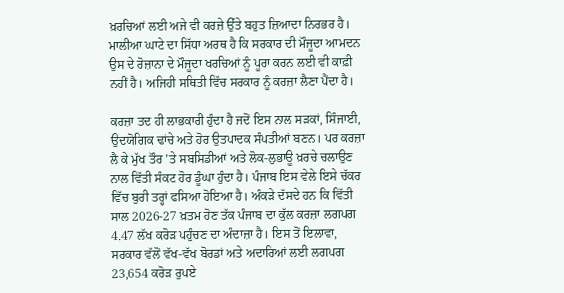ਖ਼ਰਚਿਆਂ ਲਈ ਅਜੇ ਵੀ ਕਰਜ਼ੇ ਉੱਤੇ ਬਹੁਤ ਜ਼ਿਆਦਾ ਨਿਰਭਰ ਹੈ। ਮਾਲੀਆ ਘਾਟੇ ਦਾ ਸਿੱਧਾ ਅਰਥ ਹੈ ਕਿ ਸਰਕਾਰ ਦੀ ਮੌਜੂਦਾ ਆਮਦਨ ਉਸ ਦੇ ਰੋਜ਼ਾਨਾ ਦੇ ਮੌਜੂਦਾ ਖਰਚਿਆਂ ਨੂੰ ਪੂਰਾ ਕਰਨ ਲਈ ਵੀ ਕਾਫ਼ੀ ਨਹੀਂ ਹੈ। ਅਜਿਹੀ ਸਥਿਤੀ ਵਿੱਚ ਸਰਕਾਰ ਨੂੰ ਕਰਜ਼ਾ ਲੈਣਾ ਪੈਂਦਾ ਹੈ।

ਕਰਜ਼ਾ ਤਦ ਹੀ ਲਾਭਕਾਰੀ ਹੁੰਦਾ ਹੈ ਜਦੋਂ ਇਸ ਨਾਲ ਸੜਕਾਂ, ਸਿੰਜਾਈ, ਉਦਯੋਗਿਕ ਢਾਂਚੇ ਅਤੇ ਹੋਰ ਉਤਪਾਦਕ ਸੰਪਤੀਆਂ ਬਣਨ। ਪਰ ਕਰਜ਼ਾ ਲੈ ਕੇ ਮੁੱਖ ਤੌਰ ’ਤੇ ਸਬਸਿਡੀਆਂ ਅਤੇ ਲੋਕ-ਲੁਭਾਊ ਖ਼ਰਚੇ ਚਲਾਉਣ ਨਾਲ ਵਿੱਤੀ ਸੰਕਟ ਹੋਰ ਡੂੰਘਾ ਹੁੰਦਾ ਹੈ। ਪੰਜਾਬ ਇਸ ਵੇਲੇ ਇਸੇ ਚੱਕਰ ਵਿੱਚ ਬੁਰੀ ਤਰ੍ਹਾਂ ਫਸਿਆ ਹੋਇਆ ਹੈ। ਅੰਕੜੇ ਦੱਸਦੇ ਹਨ ਕਿ ਵਿੱਤੀ ਸਾਲ 2026-27 ਖ਼ਤਮ ਹੋਣ ਤੱਕ ਪੰਜਾਬ ਦਾ ਕੁੱਲ ਕਰਜ਼ਾ ਲਗਪਗ 4.47 ਲੱਖ ਕਰੋੜ ਪਹੁੰਚਣ ਦਾ ਅੰਦਾਜ਼ਾ ਹੈ। ਇਸ ਤੋਂ ਇਲਾਵਾ, ਸਰਕਾਰ ਵੱਲੋਂ ਵੱਖ-ਵੱਖ ਬੋਰਡਾਂ ਅਤੇ ਅਦਾਰਿਆਂ ਲਈ ਲਗਪਗ 23,654 ਕਰੋੜ ਰੁਪਏ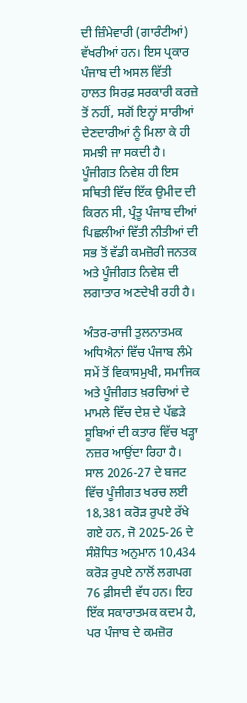ਦੀ ਜ਼ਿੰਮੇਵਾਰੀ (ਗਾਰੰਟੀਆਂ) ਵੱਖਰੀਆਂ ਹਨ। ਇਸ ਪ੍ਰਕਾਰ ਪੰਜਾਬ ਦੀ ਅਸਲ ਵਿੱਤੀ ਹਾਲਤ ਸਿਰਫ਼ ਸਰਕਾਰੀ ਕਰਜ਼ੇ ਤੋਂ ਨਹੀਂ, ਸਗੋਂ ਇਨ੍ਹਾਂ ਸਾਰੀਆਂ ਦੇਣਦਾਰੀਆਂ ਨੂੰ ਮਿਲਾ ਕੇ ਹੀ ਸਮਝੀ ਜਾ ਸਕਦੀ ਹੈ। ਪੂੰਜੀਗਤ ਨਿਵੇਸ਼ ਹੀ ਇਸ ਸਥਿਤੀ ਵਿੱਚ ਇੱਕ ਉਮੀਦ ਦੀ ਕਿਰਨ ਸੀ, ਪ੍ਰੰਤੂ ਪੰਜਾਬ ਦੀਆਂ ਪਿਛਲੀਆਂ ਵਿੱਤੀ ਨੀਤੀਆਂ ਦੀ ਸਭ ਤੋਂ ਵੱਡੀ ਕਮਜ਼ੋਰੀ ਜਨਤਕ ਅਤੇ ਪੂੰਜੀਗਤ ਨਿਵੇਸ਼ ਦੀ ਲਗਾਤਾਰ ਅਣਦੇਖੀ ਰਹੀ ਹੈ।

ਅੰਤਰ-ਰਾਜੀ ਤੁਲਨਾਤਮਕ ਅਧਿਐਨਾਂ ਵਿੱਚ ਪੰਜਾਬ ਲੰਮੇ ਸਮੇਂ ਤੋਂ ਵਿਕਾਸਮੁਖੀ, ਸਮਾਜਿਕ ਅਤੇ ਪੂੰਜੀਗਤ ਖ਼ਰਚਿਆਂ ਦੇ ਮਾਮਲੇ ਵਿੱਚ ਦੇਸ਼ ਦੇ ਪੱਛੜੇ ਸੂਬਿਆਂ ਦੀ ਕਤਾਰ ਵਿੱਚ ਖੜ੍ਹਾ ਨਜ਼ਰ ਆਉਂਦਾ ਰਿਹਾ ਹੈ। ਸਾਲ 2026-27 ਦੇ ਬਜਟ ਵਿੱਚ ਪੂੰਜੀਗਤ ਖਰਚ ਲਈ 18,381 ਕਰੋੜ ਰੁਪਏ ਰੱਖੇ ਗਏ ਹਨ, ਜੋ 2025-26 ਦੇ ਸੰਸ਼ੋਧਿਤ ਅਨੁਮਾਨ 10,434 ਕਰੋੜ ਰੁਪਏ ਨਾਲੋਂ ਲਗਪਗ 76 ਫ਼ੀਸਦੀ ਵੱਧ ਹਨ। ਇਹ ਇੱਕ ਸਕਾਰਾਤਮਕ ਕਦਮ ਹੈ, ਪਰ ਪੰਜਾਬ ਦੇ ਕਮਜ਼ੋਰ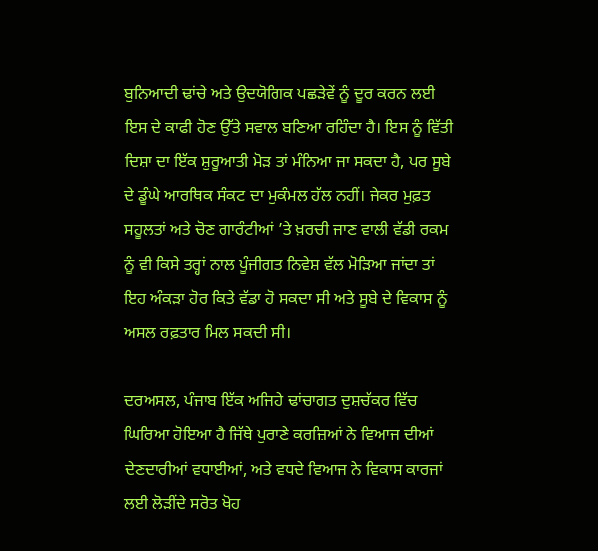ਬੁਨਿਆਦੀ ਢਾਂਚੇ ਅਤੇ ਉਦਯੋਗਿਕ ਪਛੜੇਵੇਂ ਨੂੰ ਦੂਰ ਕਰਨ ਲਈ ਇਸ ਦੇ ਕਾਫੀ ਹੋਣ ਉੱਤੇ ਸਵਾਲ ਬਣਿਆ ਰਹਿੰਦਾ ਹੈ। ਇਸ ਨੂੰ ਵਿੱਤੀ ਦਿਸ਼ਾ ਦਾ ਇੱਕ ਸ਼ੁਰੂਆਤੀ ਮੋੜ ਤਾਂ ਮੰਨਿਆ ਜਾ ਸਕਦਾ ਹੈ, ਪਰ ਸੂਬੇ ਦੇ ਡੂੰਘੇ ਆਰਥਿਕ ਸੰਕਟ ਦਾ ਮੁਕੰਮਲ ਹੱਲ ਨਹੀਂ। ਜੇਕਰ ਮੁਫ਼ਤ ਸਹੂਲਤਾਂ ਅਤੇ ਚੋਣ ਗਾਰੰਟੀਆਂ ’ਤੇ ਖ਼ਰਚੀ ਜਾਣ ਵਾਲੀ ਵੱਡੀ ਰਕਮ ਨੂੰ ਵੀ ਕਿਸੇ ਤਰ੍ਹਾਂ ਨਾਲ ਪੂੰਜੀਗਤ ਨਿਵੇਸ਼ ਵੱਲ ਮੋੜਿਆ ਜਾਂਦਾ ਤਾਂ ਇਹ ਅੰਕੜਾ ਹੋਰ ਕਿਤੇ ਵੱਡਾ ਹੋ ਸਕਦਾ ਸੀ ਅਤੇ ਸੂਬੇ ਦੇ ਵਿਕਾਸ ਨੂੰ ਅਸਲ ਰਫ਼ਤਾਰ ਮਿਲ ਸਕਦੀ ਸੀ।

ਦਰਅਸਲ, ਪੰਜਾਬ ਇੱਕ ਅਜਿਹੇ ਢਾਂਚਾਗਤ ਦੁਸ਼ਚੱਕਰ ਵਿੱਚ ਘਿਰਿਆ ਹੋਇਆ ਹੈ ਜਿੱਥੇ ਪੁਰਾਣੇ ਕਰਜ਼ਿਆਂ ਨੇ ਵਿਆਜ ਦੀਆਂ ਦੇਣਦਾਰੀਆਂ ਵਧਾਈਆਂ, ਅਤੇ ਵਧਦੇ ਵਿਆਜ ਨੇ ਵਿਕਾਸ ਕਾਰਜਾਂ ਲਈ ਲੋੜੀਂਦੇ ਸਰੋਤ ਖੋਹ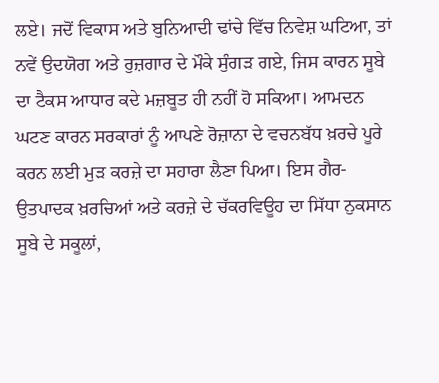ਲਏ। ਜਦੋਂ ਵਿਕਾਸ ਅਤੇ ਬੁਨਿਆਦੀ ਢਾਂਚੇ ਵਿੱਚ ਨਿਵੇਸ਼ ਘਟਿਆ, ਤਾਂ ਨਵੇਂ ਉਦਯੋਗ ਅਤੇ ਰੁਜ਼ਗਾਰ ਦੇ ਮੌਕੇ ਸੁੰਗੜ ਗਏ, ਜਿਸ ਕਾਰਨ ਸੂਬੇ ਦਾ ਟੈਕਸ ਆਧਾਰ ਕਦੇ ਮਜ਼ਬੂਤ ਹੀ ਨਹੀਂ ਹੋ ਸਕਿਆ। ਆਮਦਨ ਘਟਣ ਕਾਰਨ ਸਰਕਾਰਾਂ ਨੂੰ ਆਪਣੇ ਰੋਜ਼ਾਨਾ ਦੇ ਵਚਨਬੱਧ ਖ਼ਰਚੇ ਪੂਰੇ ਕਰਨ ਲਈ ਮੁੜ ਕਰਜ਼ੇ ਦਾ ਸਹਾਰਾ ਲੈਣਾ ਪਿਆ। ਇਸ ਗੈਰ-ਉਤਪਾਦਕ ਖ਼ਰਚਿਆਂ ਅਤੇ ਕਰਜ਼ੇ ਦੇ ਚੱਕਰਵਿਊਹ ਦਾ ਸਿੱਧਾ ਨੁਕਸਾਨ ਸੂਬੇ ਦੇ ਸਕੂਲਾਂ,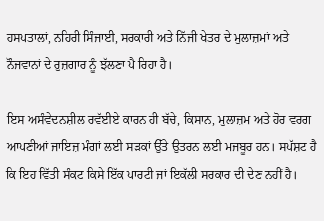ਹਸਪਤਾਲਾਂ, ਨਹਿਰੀ ਸਿੰਜਾਈ, ਸਰਕਾਰੀ ਅਤੇ ਨਿੱਜੀ ਖੇਤਰ ਦੇ ਮੁਲਾਜ਼ਮਾਂ ਅਤੇ ਨੌਜਵਾਨਾਂ ਦੇ ਰੁਜ਼ਗਾਰ ਨੂੰ ਝੱਲਣਾ ਪੈ ਰਿਹਾ ਹੈ।

ਇਸ ਅਸੰਵੇਦਨਸ਼ੀਲ ਰਵੱਈਏ ਕਾਰਨ ਹੀ ਬੱਚੇ, ਕਿਸਾਨ, ਮੁਲਾਜ਼ਮ ਅਤੇ ਹੋਰ ਵਰਗ ਆਪਣੀਆਂ ਜਾਇਜ਼ ਮੰਗਾਂ ਲਈ ਸੜਕਾਂ ਉੱਤੇ ਉਤਰਨ ਲਈ ਮਜਬੂਰ ਹਨ। ਸਪੱਸ਼ਟ ਹੈ ਕਿ ਇਹ ਵਿੱਤੀ ਸੰਕਟ ਕਿਸੇ ਇੱਕ ਪਾਰਟੀ ਜਾਂ ਇਕੱਲੀ ਸਰਕਾਰ ਦੀ ਦੇਣ ਨਹੀਂ ਹੈ।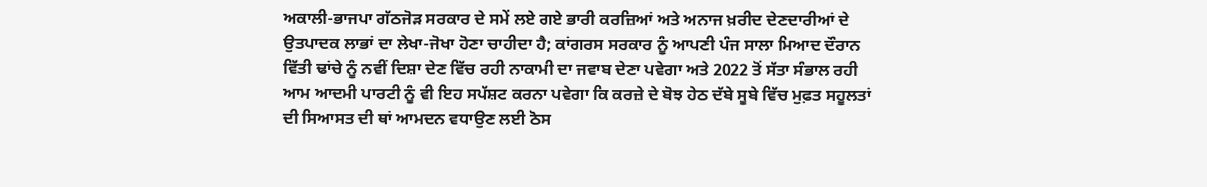ਅਕਾਲੀ-ਭਾਜਪਾ ਗੱਠਜੋੜ ਸਰਕਾਰ ਦੇ ਸਮੇਂ ਲਏ ਗਏ ਭਾਰੀ ਕਰਜ਼ਿਆਂ ਅਤੇ ਅਨਾਜ ਖ਼ਰੀਦ ਦੇਣਦਾਰੀਆਂ ਦੇ ਉਤਪਾਦਕ ਲਾਭਾਂ ਦਾ ਲੇਖਾ-ਜੋਖਾ ਹੋਣਾ ਚਾਹੀਦਾ ਹੈ; ਕਾਂਗਰਸ ਸਰਕਾਰ ਨੂੰ ਆਪਣੀ ਪੰਜ ਸਾਲਾ ਮਿਆਦ ਦੌਰਾਨ ਵਿੱਤੀ ਢਾਂਚੇ ਨੂੰ ਨਵੀਂ ਦਿਸ਼ਾ ਦੇਣ ਵਿੱਚ ਰਹੀ ਨਾਕਾਮੀ ਦਾ ਜਵਾਬ ਦੇਣਾ ਪਵੇਗਾ ਅਤੇ 2022 ਤੋਂ ਸੱਤਾ ਸੰਭਾਲ ਰਹੀ ਆਮ ਆਦਮੀ ਪਾਰਟੀ ਨੂੰ ਵੀ ਇਹ ਸਪੱਸ਼ਟ ਕਰਨਾ ਪਵੇਗਾ ਕਿ ਕਰਜ਼ੇ ਦੇ ਬੋਝ ਹੇਠ ਦੱਬੇ ਸੂਬੇ ਵਿੱਚ ਮੁਫ਼ਤ ਸਹੂਲਤਾਂ ਦੀ ਸਿਆਸਤ ਦੀ ਥਾਂ ਆਮਦਨ ਵਧਾਉਣ ਲਈ ਠੋਸ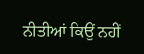ਨੀਤੀਆਂ ਕਿਉਂ ਨਹੀਂ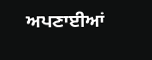ਅਪਣਾਈਆਂ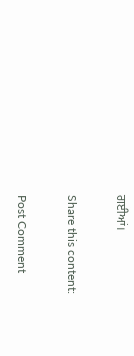ਗਈਆਂ।

Share this content:

Post Comment